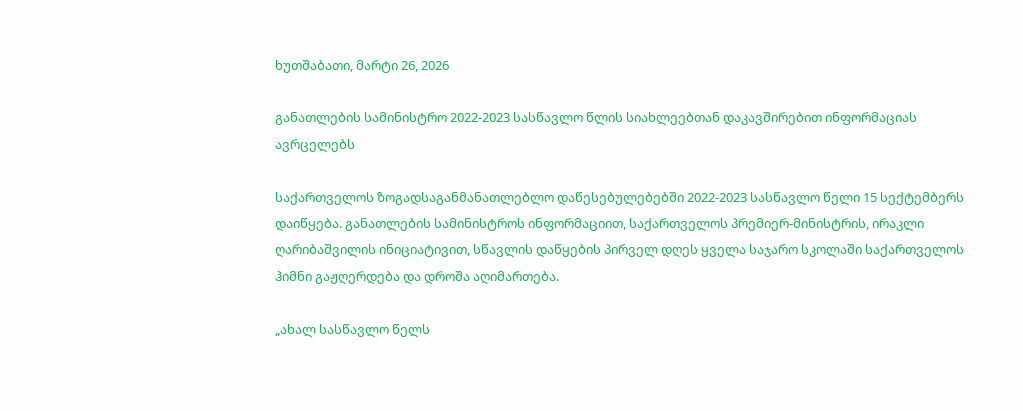ხუთშაბათი, მარტი 26, 2026

განათლების სამინისტრო 2022-2023 სასწავლო წლის სიახლეებთან დაკავშირებით ინფორმაციას ავრცელებს

საქართველოს ზოგადსაგანმანათლებლო დაწესებულებებში 2022-2023 სასწავლო წელი 15 სექტემბერს დაიწყება. განათლების სამინისტროს ინფორმაციით, საქართველოს პრემიერ-მინისტრის, ირაკლი ღარიბაშვილის ინიციატივით, სწავლის დაწყების პირველ დღეს ყველა საჯარო სკოლაში საქართველოს ჰიმნი გაჟღერდება და დროშა აღიმართება.

„ახალ სასწავლო წელს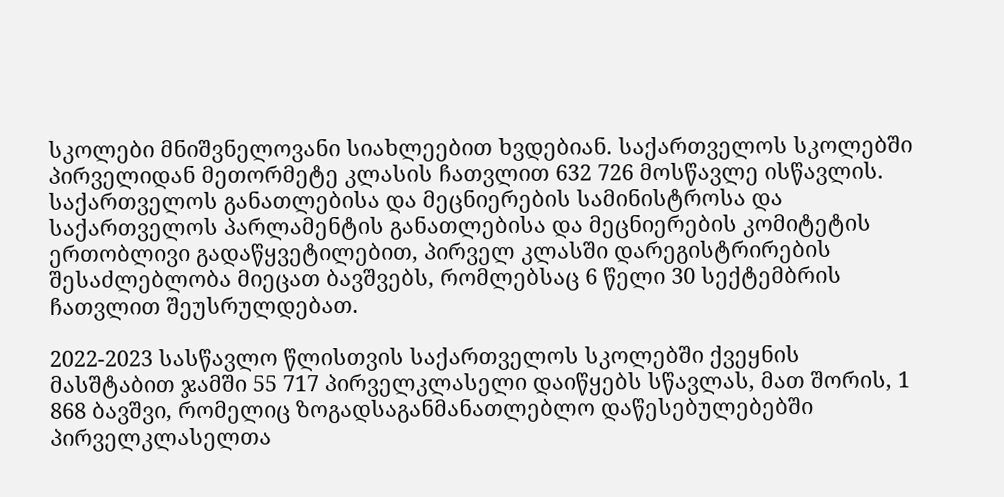სკოლები მნიშვნელოვანი სიახლეებით ხვდებიან. საქართველოს სკოლებში პირველიდან მეთორმეტე კლასის ჩათვლით 632 726 მოსწავლე ისწავლის. საქართველოს განათლებისა და მეცნიერების სამინისტროსა და საქართველოს პარლამენტის განათლებისა და მეცნიერების კომიტეტის ერთობლივი გადაწყვეტილებით, პირველ კლასში დარეგისტრირების შესაძლებლობა მიეცათ ბავშვებს, რომლებსაც 6 წელი 30 სექტემბრის ჩათვლით შეუსრულდებათ.

2022-2023 სასწავლო წლისთვის საქართველოს სკოლებში ქვეყნის მასშტაბით ჯამში 55 717 პირველკლასელი დაიწყებს სწავლას, მათ შორის, 1 868 ბავშვი, რომელიც ზოგადსაგანმანათლებლო დაწესებულებებში პირველკლასელთა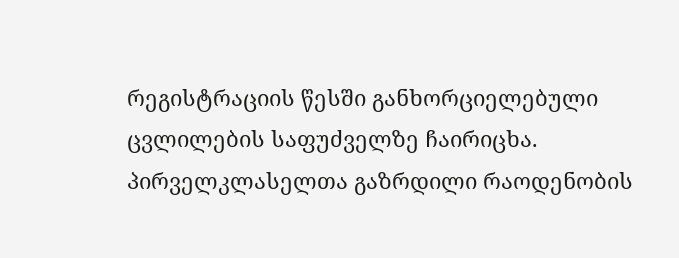რეგისტრაციის წესში განხორციელებული ცვლილების საფუძველზე ჩაირიცხა. პირველკლასელთა გაზრდილი რაოდენობის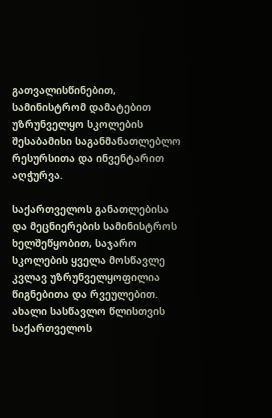გათვალისწინებით, სამინისტრომ დამატებით უზრუნველყო სკოლების შესაბამისი საგანმანათლებლო რესურსითა და ინვენტარით აღჭურვა.

საქართველოს განათლებისა და მეცნიერების სამინისტროს ხელშეწყობით, საჯარო სკოლების ყველა მოსწავლე კვლავ უზრუნველყოფილია წიგნებითა და რვეულებით. ახალი სასწავლო წლისთვის საქართველოს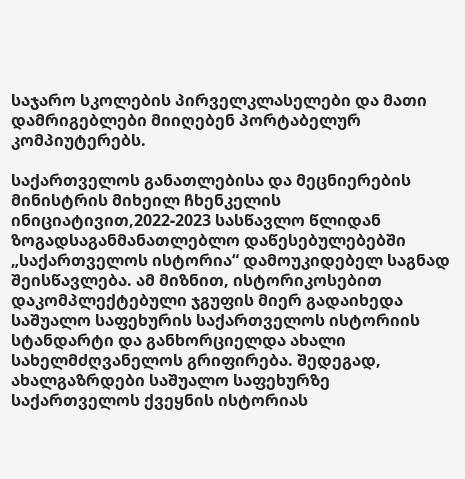საჯარო სკოლების პირველკლასელები და მათი დამრიგებლები მიიღებენ პორტაბელურ კომპიუტერებს.

საქართველოს განათლებისა და მეცნიერების მინისტრის მიხეილ ჩხენკელის ინიციატივით,2022-2023 სასწავლო წლიდან ზოგადსაგანმანათლებლო დაწესებულებებში „საქართველოს ისტორია“ დამოუკიდებელ საგნად შეისწავლება. ამ მიზნით, ისტორიკოსებით დაკომპლექტებული ჯგუფის მიერ გადაიხედა საშუალო საფეხურის საქართველოს ისტორიის სტანდარტი და განხორციელდა ახალი სახელმძღვანელოს გრიფირება. შედეგად, ახალგაზრდები საშუალო საფეხურზე საქართველოს ქვეყნის ისტორიას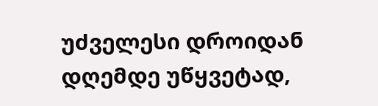უძველესი დროიდან დღემდე უწყვეტად,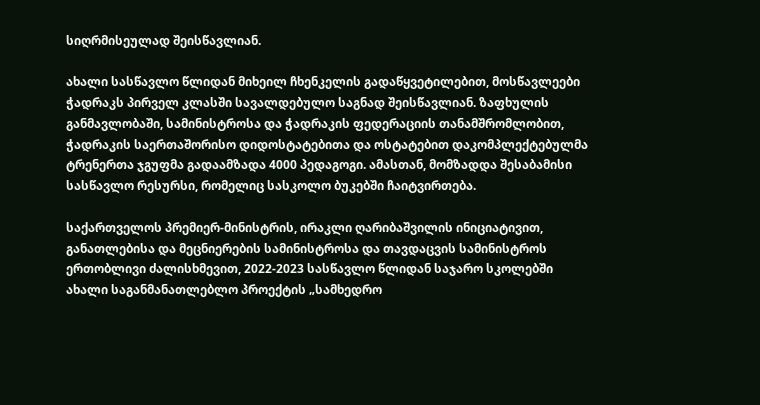სიღრმისეულად შეისწავლიან.

ახალი სასწავლო წლიდან მიხეილ ჩხენკელის გადაწყვეტილებით, მოსწავლეები ჭადრაკს პირველ კლასში სავალდებულო საგნად შეისწავლიან. ზაფხულის განმავლობაში, სამინისტროსა და ჭადრაკის ფედერაციის თანამშრომლობით, ჭადრაკის საერთაშორისო დიდოსტატებითა და ოსტატებით დაკომპლექტებულმა ტრენერთა ჯგუფმა გადაამზადა 4000 პედაგოგი. ამასთან, მომზადდა შესაბამისი სასწავლო რესურსი, რომელიც სასკოლო ბუკებში ჩაიტვირთება.

საქართველოს პრემიერ-მინისტრის, ირაკლი ღარიბაშვილის ინიციატივით, განათლებისა და მეცნიერების სამინისტროსა და თავდაცვის სამინისტროს ერთობლივი ძალისხმევით, 2022-2023 სასწავლო წლიდან საჯარო სკოლებში ახალი საგანმანათლებლო პროექტის „სამხედრო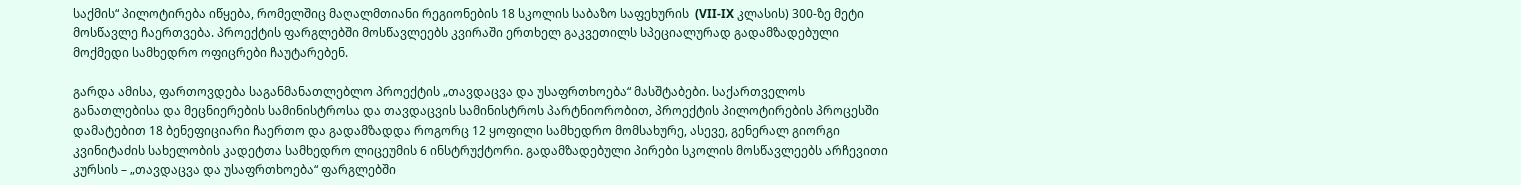საქმის“ პილოტირება იწყება, რომელშიც მაღალმთიანი რეგიონების 18 სკოლის საბაზო საფეხურის  (VII-IX კლასის) 300-ზე მეტი მოსწავლე ჩაერთვება. პროექტის ფარგლებში მოსწავლეებს კვირაში ერთხელ გაკვეთილს სპეციალურად გადამზადებული მოქმედი სამხედრო ოფიცრები ჩაუტარებენ.

გარდა ამისა, ფართოვდება საგანმანათლებლო პროექტის „თავდაცვა და უსაფრთხოება“ მასშტაბები. საქართველოს განათლებისა და მეცნიერების სამინისტროსა და თავდაცვის სამინისტროს პარტნიორობით, პროექტის პილოტირების პროცესში დამატებით 18 ბენეფიციარი ჩაერთო და გადამზადდა როგორც 12 ყოფილი სამხედრო მომსახურე, ასევე, გენერალ გიორგი კვინიტაძის სახელობის კადეტთა სამხედრო ლიცეუმის 6 ინსტრუქტორი. გადამზადებული პირები სკოლის მოსწავლეებს არჩევითი კურსის – „თავდაცვა და უსაფრთხოება“ ფარგლებში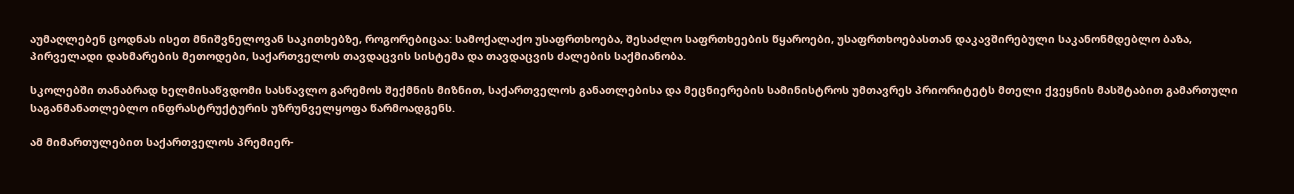აუმაღლებენ ცოდნას ისეთ მნიშვნელოვან საკითხებზე, როგორებიცაა: სამოქალაქო უსაფრთხოება, შესაძლო საფრთხეების წყაროები, უსაფრთხოებასთან დაკავშირებული საკანონმდებლო ბაზა, პირველადი დახმარების მეთოდები, საქართველოს თავდაცვის სისტემა და თავდაცვის ძალების საქმიანობა.

სკოლებში თანაბრად ხელმისაწვდომი სასწავლო გარემოს შექმნის მიზნით, საქართველოს განათლებისა და მეცნიერების სამინისტროს უმთავრეს პრიორიტეტს მთელი ქვეყნის მასშტაბით გამართული საგანმანათლებლო ინფრასტრუქტურის უზრუნველყოფა წარმოადგენს.

ამ მიმართულებით საქართველოს პრემიერ-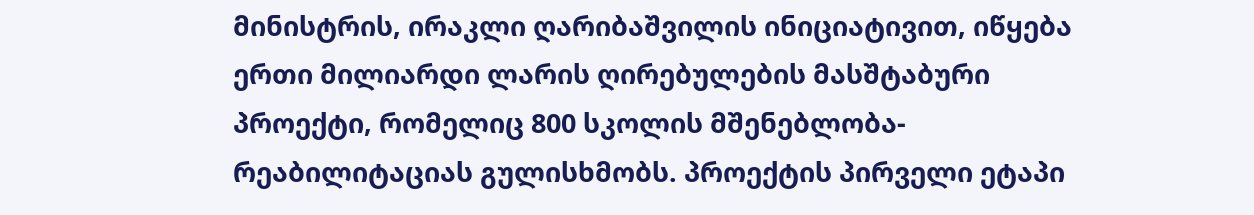მინისტრის, ირაკლი ღარიბაშვილის ინიციატივით, იწყება ერთი მილიარდი ლარის ღირებულების მასშტაბური პროექტი, რომელიც 800 სკოლის მშენებლობა-რეაბილიტაციას გულისხმობს. პროექტის პირველი ეტაპი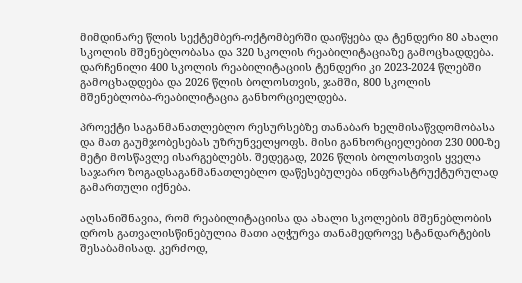მიმდინარე წლის სექტემბერ-ოქტომბერში დაიწყება და ტენდერი 80 ახალი სკოლის მშენებლობასა და 320 სკოლის რეაბილიტაციაზე გამოცხადდება. დარჩენილი 400 სკოლის რეაბილიტაციის ტენდერი კი 2023-2024 წლებში გამოცხადდება და 2026 წლის ბოლოსთვის, ჯამში, 800 სკოლის მშენებლობა-რეაბილიტაცია განხორციელდება.

პროექტი საგანმანათლებლო რესურსებზე თანაბარ ხელმისაწვდომობასა და მათ გაუმჯობესებას უზრუნველყოფს. მისი განხორციელებით 230 000-ზე მეტი მოსწავლე ისარგებლებს. შედეგად, 2026 წლის ბოლოსთვის ყველა საჯარო ზოგადსაგანმანათლებლო დაწესებულება ინფრასტრუქტურულად გამართული იქნება.

აღსანიშნავია, რომ რეაბილიტაციისა და ახალი სკოლების მშენებლობის დროს გათვალისწინებულია მათი აღჭურვა თანამედროვე სტანდარტების შესაბამისად. კერძოდ,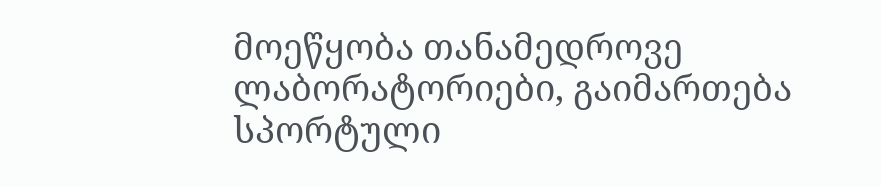მოეწყობა თანამედროვე ლაბორატორიები, გაიმართება სპორტული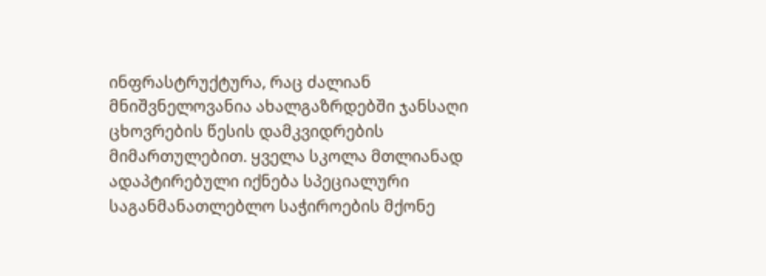ინფრასტრუქტურა, რაც ძალიან მნიშვნელოვანია ახალგაზრდებში ჯანსაღი ცხოვრების წესის დამკვიდრების მიმართულებით. ყველა სკოლა მთლიანად ადაპტირებული იქნება სპეციალური საგანმანათლებლო საჭიროების მქონე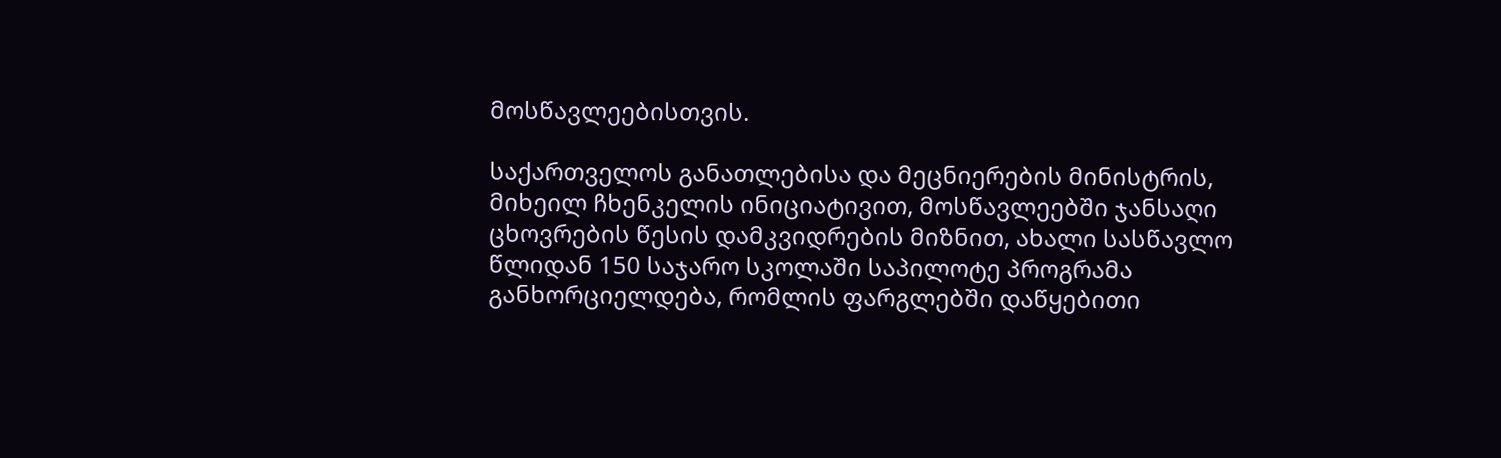მოსწავლეებისთვის.

საქართველოს განათლებისა და მეცნიერების მინისტრის, მიხეილ ჩხენკელის ინიციატივით, მოსწავლეებში ჯანსაღი ცხოვრების წესის დამკვიდრების მიზნით, ახალი სასწავლო წლიდან 150 საჯარო სკოლაში საპილოტე პროგრამა განხორციელდება, რომლის ფარგლებში დაწყებითი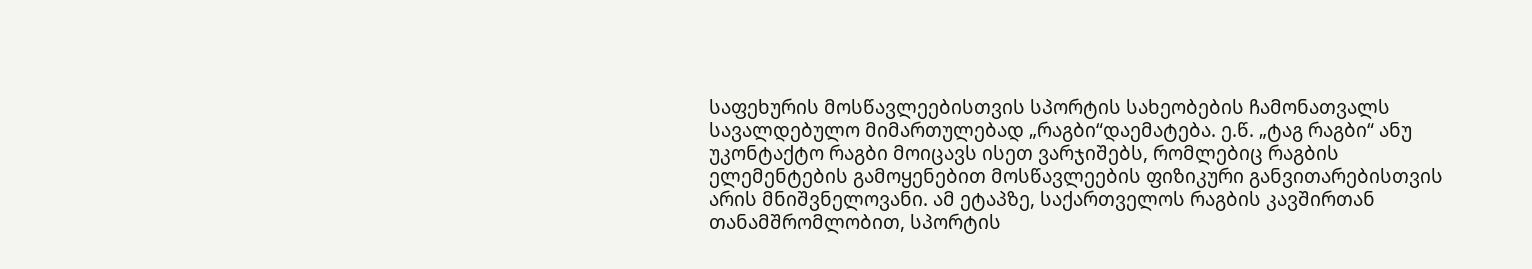საფეხურის მოსწავლეებისთვის სპორტის სახეობების ჩამონათვალს სავალდებულო მიმართულებად „რაგბი“დაემატება. ე.წ. „ტაგ რაგბი“ ანუ უკონტაქტო რაგბი მოიცავს ისეთ ვარჯიშებს, რომლებიც რაგბის ელემენტების გამოყენებით მოსწავლეების ფიზიკური განვითარებისთვის არის მნიშვნელოვანი. ამ ეტაპზე, საქართველოს რაგბის კავშირთან თანამშრომლობით, სპორტის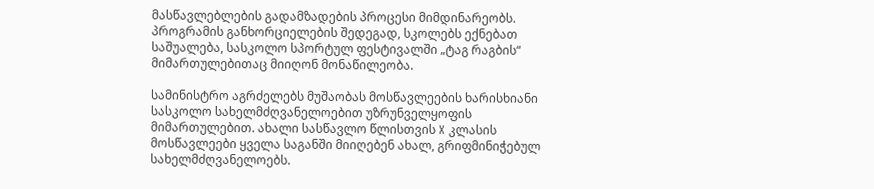მასწავლებლების გადამზადების პროცესი მიმდინარეობს. პროგრამის განხორციელების შედეგად, სკოლებს ექნებათ საშუალება, სასკოლო სპორტულ ფესტივალში „ტაგ რაგბის“ მიმართულებითაც მიიღონ მონაწილეობა.

სამინისტრო აგრძელებს მუშაობას მოსწავლეების ხარისხიანი სასკოლო სახელმძღვანელოებით უზრუნველყოფის მიმართულებით. ახალი სასწავლო წლისთვის X კლასის მოსწავლეები ყველა საგანში მიიღებენ ახალ, გრიფმინიჭებულ სახელმძღვანელოებს.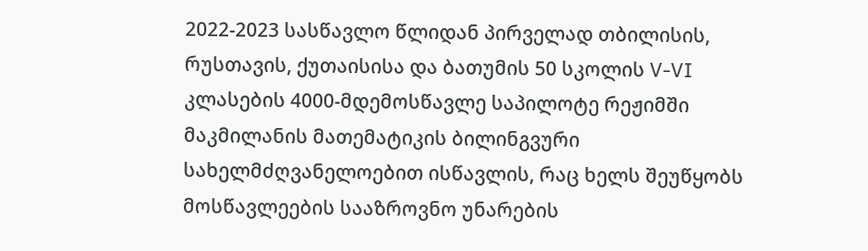2022-2023 სასწავლო წლიდან პირველად თბილისის, რუსთავის, ქუთაისისა და ბათუმის 50 სკოლის V-VI კლასების 4000-მდემოსწავლე საპილოტე რეჟიმში მაკმილანის მათემატიკის ბილინგვური სახელმძღვანელოებით ისწავლის, რაც ხელს შეუწყობს  მოსწავლეების სააზროვნო უნარების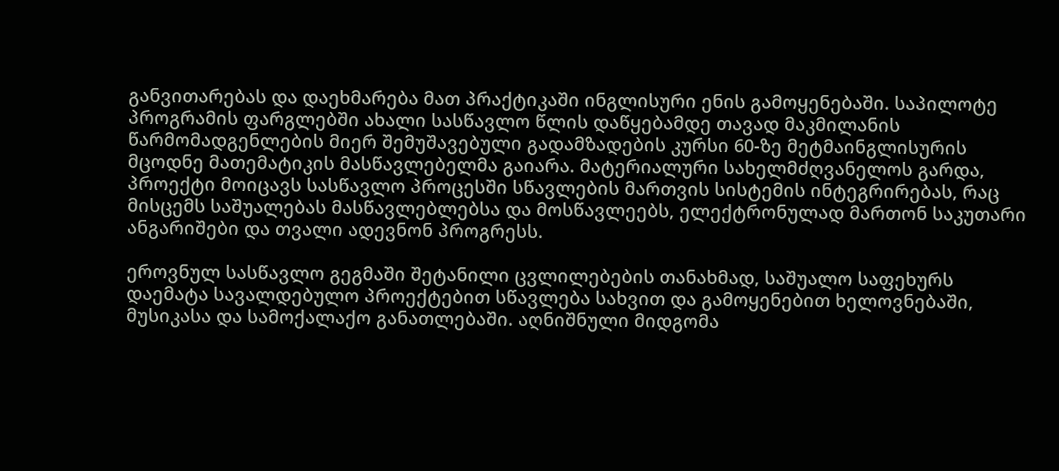განვითარებას და დაეხმარება მათ პრაქტიკაში ინგლისური ენის გამოყენებაში. საპილოტე პროგრამის ფარგლებში ახალი სასწავლო წლის დაწყებამდე თავად მაკმილანის წარმომადგენლების მიერ შემუშავებული გადამზადების კურსი 60-ზე მეტმაინგლისურის მცოდნე მათემატიკის მასწავლებელმა გაიარა. მატერიალური სახელმძღვანელოს გარდა, პროექტი მოიცავს სასწავლო პროცესში სწავლების მართვის სისტემის ინტეგრირებას, რაც მისცემს საშუალებას მასწავლებლებსა და მოსწავლეებს, ელექტრონულად მართონ საკუთარი ანგარიშები და თვალი ადევნონ პროგრესს.

ეროვნულ სასწავლო გეგმაში შეტანილი ცვლილებების თანახმად, საშუალო საფეხურს დაემატა სავალდებულო პროექტებით სწავლება სახვით და გამოყენებით ხელოვნებაში, მუსიკასა და სამოქალაქო განათლებაში. აღნიშნული მიდგომა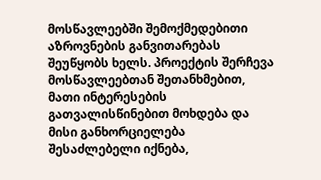მოსწავლეებში შემოქმედებითი აზროვნების განვითარებას შეუწყობს ხელს. პროექტის შერჩევა მოსწავლეებთან შეთანხმებით, მათი ინტერესების გათვალისწინებით მოხდება და მისი განხორციელება შესაძლებელი იქნება,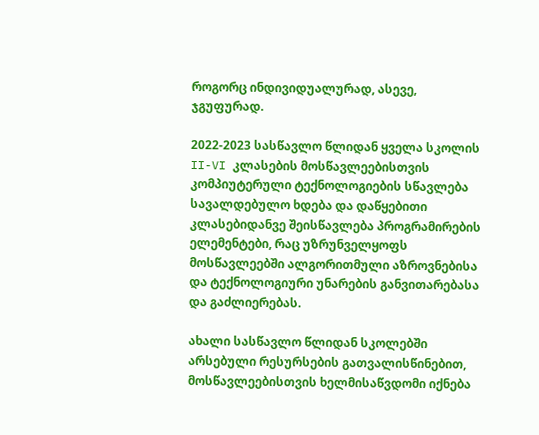როგორც ინდივიდუალურად, ასევე, ჯგუფურად.

2022-2023 სასწავლო წლიდან ყველა სკოლის II-VI კლასების მოსწავლეებისთვის კომპიუტერული ტექნოლოგიების სწავლება სავალდებულო ხდება და დაწყებითი კლასებიდანვე შეისწავლება პროგრამირების ელემენტები, რაც უზრუნველყოფს მოსწავლეებში ალგორითმული აზროვნებისა და ტექნოლოგიური უნარების განვითარებასა და გაძლიერებას.

ახალი სასწავლო წლიდან სკოლებში არსებული რესურსების გათვალისწინებით, მოსწავლეებისთვის ხელმისაწვდომი იქნება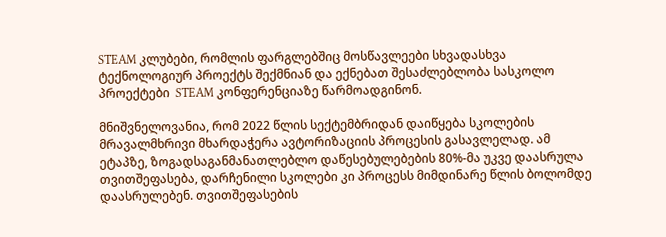STEAM კლუბები, რომლის ფარგლებშიც მოსწავლეები სხვადასხვა ტექნოლოგიურ პროექტს შექმნიან და ექნებათ შესაძლებლობა სასკოლო პროექტები  STEAM კონფერენციაზე წარმოადგინონ.

მნიშვნელოვანია, რომ 2022 წლის სექტემბრიდან დაიწყება სკოლების მრავალმხრივი მხარდაჭერა ავტორიზაციის პროცესის გასავლელად. ამ ეტაპზე, ზოგადსაგანმანათლებლო დაწესებულებების 80%-მა უკვე დაასრულა თვითშეფასება, დარჩენილი სკოლები კი პროცესს მიმდინარე წლის ბოლომდე დაასრულებენ. თვითშეფასების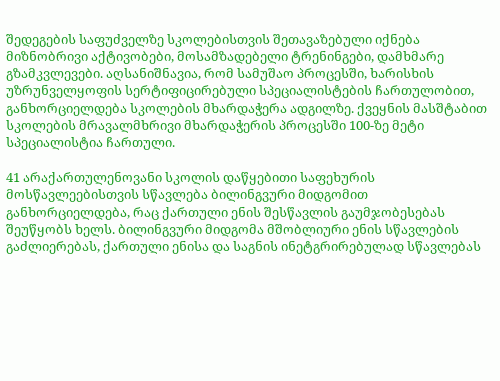შედეგების საფუძველზე სკოლებისთვის შეთავაზებული იქნება მიზნობრივი აქტივობები, მოსამზადებელი ტრენინგები, დამხმარე გზამკვლევები. აღსანიშნავია, რომ სამუშაო პროცესში, ხარისხის უზრუნველყოფის სერტიფიცირებული სპეციალისტების ჩართულობით, განხორციელდება სკოლების მხარდაჭერა ადგილზე. ქვეყნის მასშტაბით სკოლების მრავალმხრივი მხარდაჭერის პროცესში 100-ზე მეტი სპეციალისტია ჩართული.

41 არაქართულენოვანი სკოლის დაწყებითი საფეხურის მოსწავლეებისთვის სწავლება ბილინგვური მიდგომით განხორციელდება, რაც ქართული ენის შესწავლის გაუმჯობესებას შეუწყობს ხელს. ბილინგვური მიდგომა მშობლიური ენის სწავლების გაძლიერებას, ქართული ენისა და საგნის ინეტგრირებულად სწავლებას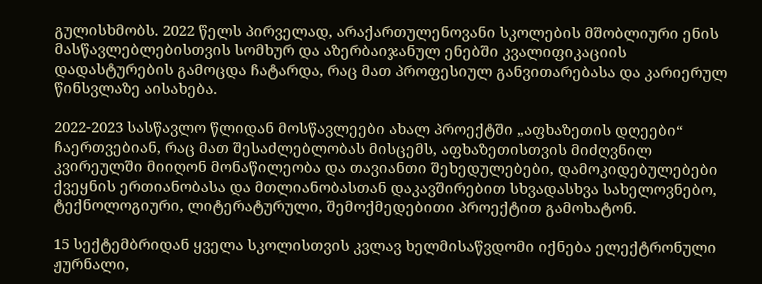გულისხმობს. 2022 წელს პირველად, არაქართულენოვანი სკოლების მშობლიური ენის მასწავლებლებისთვის სომხურ და აზერბაიჯანულ ენებში კვალიფიკაციის დადასტურების გამოცდა ჩატარდა, რაც მათ პროფესიულ განვითარებასა და კარიერულ წინსვლაზე აისახება.

2022-2023 სასწავლო წლიდან მოსწავლეები ახალ პროექტში „აფხაზეთის დღეები“ ჩაერთვებიან, რაც მათ შესაძლებლობას მისცემს, აფხაზეთისთვის მიძღვნილ კვირეულში მიიღონ მონაწილეობა და თავიანთი შეხედულებები, დამოკიდებულებები ქვეყნის ერთიანობასა და მთლიანობასთან დაკავშირებით სხვადასხვა სახელოვნებო, ტექნოლოგიური, ლიტერატურული, შემოქმედებითი პროექტით გამოხატონ.

15 სექტემბრიდან ყველა სკოლისთვის კვლავ ხელმისაწვდომი იქნება ელექტრონული ჟურნალი,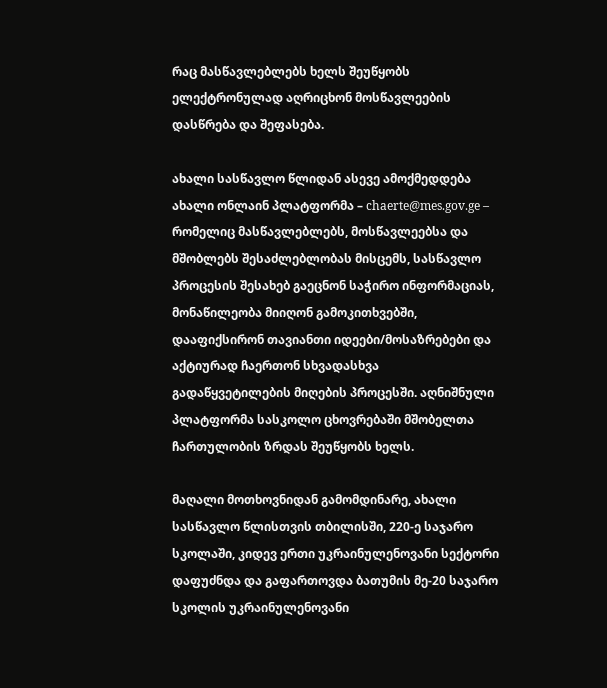რაც მასწავლებლებს ხელს შეუწყობს ელექტრონულად აღრიცხონ მოსწავლეების დასწრება და შეფასება.

ახალი სასწავლო წლიდან ასევე ამოქმედდება ახალი ონლაინ პლატფორმა – chaerte@mes.gov.ge – რომელიც მასწავლებლებს, მოსწავლეებსა და მშობლებს შესაძლებლობას მისცემს, სასწავლო პროცესის შესახებ გაეცნონ საჭირო ინფორმაციას, მონაწილეობა მიიღონ გამოკითხვებში, დააფიქსირონ თავიანთი იდეები/მოსაზრებები და აქტიურად ჩაერთონ სხვადასხვა გადაწყვეტილების მიღების პროცესში. აღნიშნული პლატფორმა სასკოლო ცხოვრებაში მშობელთა ჩართულობის ზრდას შეუწყობს ხელს.

მაღალი მოთხოვნიდან გამომდინარე, ახალი სასწავლო წლისთვის თბილისში, 220-ე საჯარო სკოლაში, კიდევ ერთი უკრაინულენოვანი სექტორი დაფუძნდა და გაფართოვდა ბათუმის მე-20 საჯარო სკოლის უკრაინულენოვანი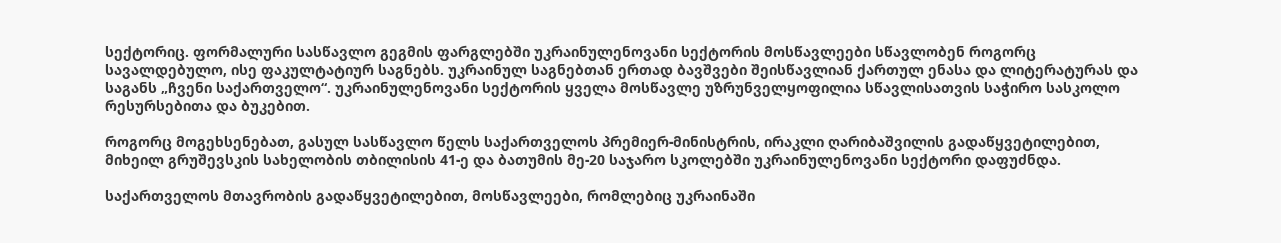სექტორიც. ფორმალური სასწავლო გეგმის ფარგლებში უკრაინულენოვანი სექტორის მოსწავლეები სწავლობენ როგორც სავალდებულო, ისე ფაკულტატიურ საგნებს. უკრაინულ საგნებთან ერთად ბავშვები შეისწავლიან ქართულ ენასა და ლიტერატურას და საგანს „ჩვენი საქართველო“. უკრაინულენოვანი სექტორის ყველა მოსწავლე უზრუნველყოფილია სწავლისათვის საჭირო სასკოლო რესურსებითა და ბუკებით.

როგორც მოგეხსენებათ, გასულ სასწავლო წელს საქართველოს პრემიერ-მინისტრის, ირაკლი ღარიბაშვილის გადაწყვეტილებით, მიხეილ გრუშევსკის სახელობის თბილისის 41-ე და ბათუმის მე-20 საჯარო სკოლებში უკრაინულენოვანი სექტორი დაფუძნდა.

საქართველოს მთავრობის გადაწყვეტილებით, მოსწავლეები, რომლებიც უკრაინაში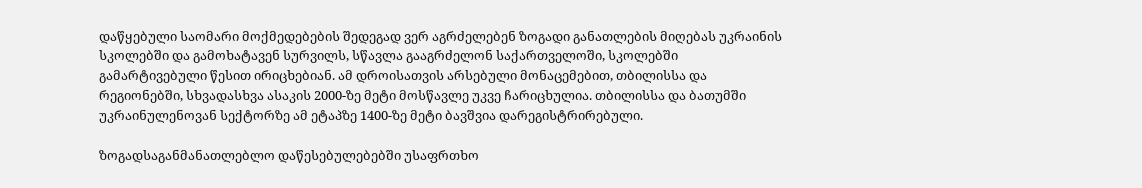დაწყებული საომარი მოქმედებების შედეგად ვერ აგრძელებენ ზოგადი განათლების მიღებას უკრაინის სკოლებში და გამოხატავენ სურვილს, სწავლა გააგრძელონ საქართველოში, სკოლებში გამარტივებული წესით ირიცხებიან. ამ დროისათვის არსებული მონაცემებით, თბილისსა და რეგიონებში, სხვადასხვა ასაკის 2000-ზე მეტი მოსწავლე უკვე ჩარიცხულია. თბილისსა და ბათუმში უკრაინულენოვან სექტორზე ამ ეტაპზე 1400-ზე მეტი ბავშვია დარეგისტრირებული.

ზოგადსაგანმანათლებლო დაწესებულებებში უსაფრთხო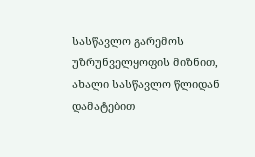სასწავლო გარემოს უზრუნველყოფის მიზნით, ახალი სასწავლო წლიდან დამატებით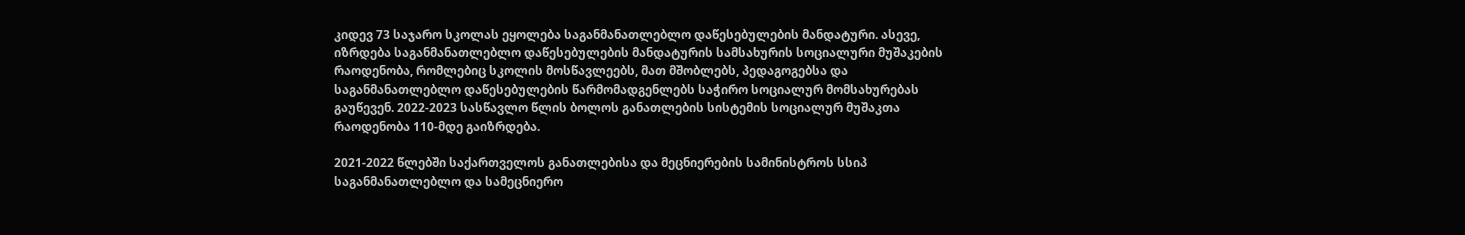კიდევ 73 საჯარო სკოლას ეყოლება საგანმანათლებლო დაწესებულების მანდატური. ასევე, იზრდება საგანმანათლებლო დაწესებულების მანდატურის სამსახურის სოციალური მუშაკების რაოდენობა, რომლებიც სკოლის მოსწავლეებს, მათ მშობლებს, პედაგოგებსა და საგანმანათლებლო დაწესებულების წარმომადგენლებს საჭირო სოციალურ მომსახურებას გაუწევენ. 2022-2023 სასწავლო წლის ბოლოს განათლების სისტემის სოციალურ მუშაკთა რაოდენობა 110-მდე გაიზრდება.

2021-2022 წლებში საქართველოს განათლებისა და მეცნიერების სამინისტროს სსიპ საგანმანათლებლო და სამეცნიერო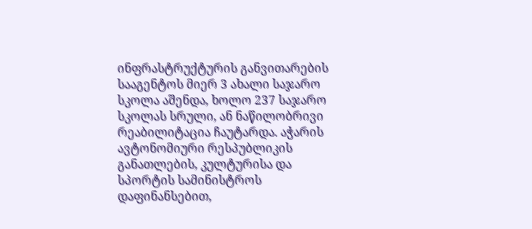ინფრასტრუქტურის განვითარების სააგენტოს მიერ 3 ახალი საჯარო სკოლა აშენდა, ხოლო 237 საჯარო სკოლას სრული, ან ნაწილობრივი რეაბილიტაცია ჩაუტარდა. აჭარის ავტონომიური რესპუბლიკის განათლების, კულტურისა და სპორტის სამინისტროს დაფინანსებით,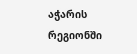აჭარის რეგიონში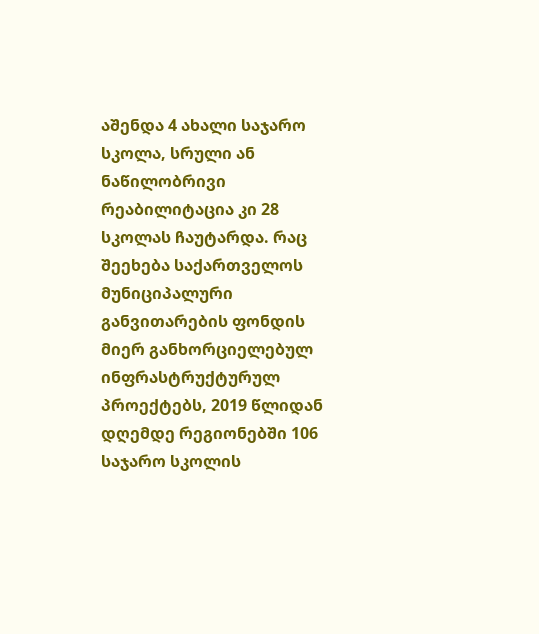აშენდა 4 ახალი საჯარო სკოლა, სრული ან ნაწილობრივი რეაბილიტაცია კი 28 სკოლას ჩაუტარდა. რაც შეეხება საქართველოს მუნიციპალური განვითარების ფონდის მიერ განხორციელებულ ინფრასტრუქტურულ პროექტებს, 2019 წლიდან დღემდე რეგიონებში 106 საჯარო სკოლის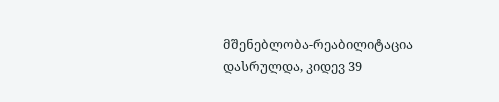მშენებლობა-რეაბილიტაცია დასრულდა, კიდევ 39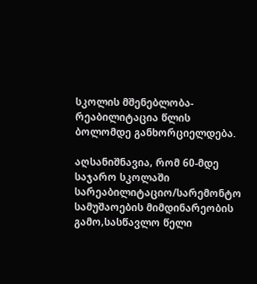სკოლის მშენებლობა-რეაბილიტაცია წლის ბოლომდე განხორციელდება.

აღსანიშნავია, რომ 60-მდე საჯარო სკოლაში სარეაბილიტაციო/სარემონტო სამუშაოების მიმდინარეობის გამო,სასწავლო წელი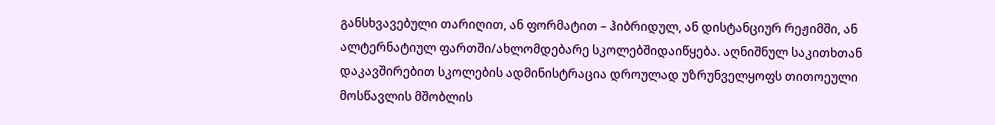განსხვავებული თარიღით, ან ფორმატით – ჰიბრიდულ, ან დისტანციურ რეჟიმში, ან ალტერნატიულ ფართში/ახლომდებარე სკოლებშიდაიწყება. აღნიშნულ საკითხთან დაკავშირებით სკოლების ადმინისტრაცია დროულად უზრუნველყოფს თითოეული მოსწავლის მშობლის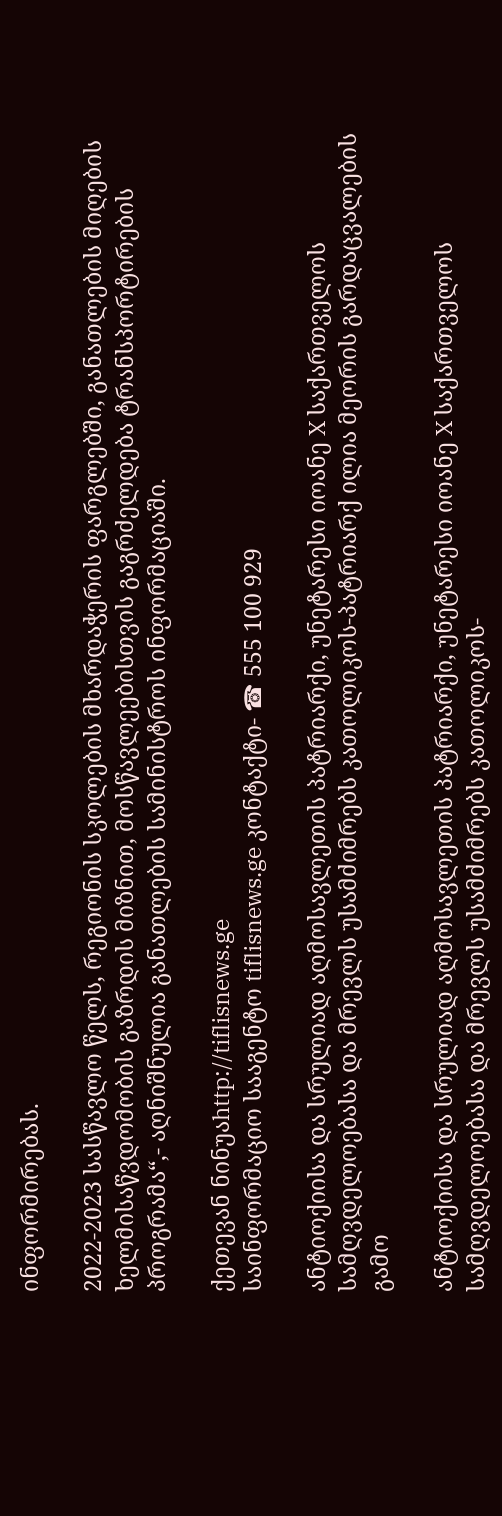ინფორმირებას.

2022-2023 სასწავლო წელს, რეგიონის სკოლების მხარდაჭერის ფარგლებში, განათლების მიღების ხელმისაწვდომობის გაზრდის მიზნით, მოსწავლეებისთვის გაგრძელდება ტრანსპორტირების პროგრამა“,- აღნიშნულია განათლების სამინისტროს ინფორმაციაში.

ქეთევან ნინუაhttp://tiflisnews.ge
საინფორმაციო სააგენტო tiflisnews.ge კონტაქტი- ☎ 555 100 929

ანტიოქიისა და სრულიად აღმოსავლეთის პატრიარქი, უნეტარესი იოანე X საქართველოს სამღვდელოებასა და მრევლს უსამძიმრებს კათოლიკოს-პატრიარქ ილია მეორის გარდაცვალების გამო

ანტიოქიისა და სრულიად აღმოსავლეთის პატრიარქი, უნეტარესი იოანე X საქართველოს სამღვდელოებასა და მრევლს უსამძიმრებს კათოლიკოს-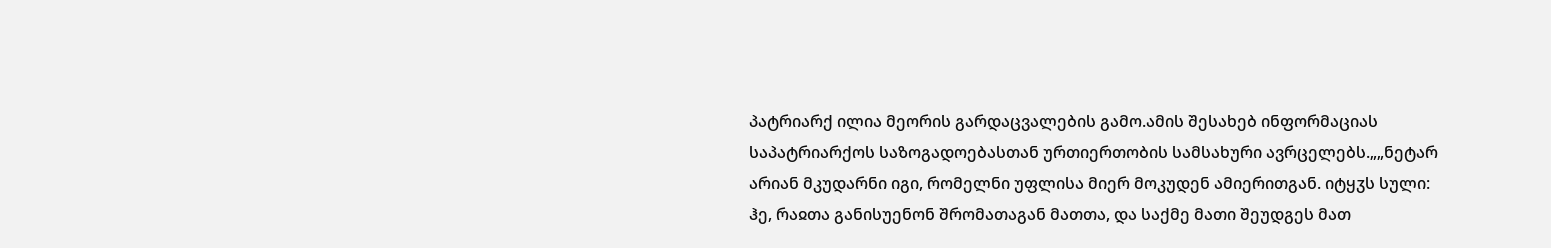პატრიარქ ილია მეორის გარდაცვალების გამო.ამის შესახებ ინფორმაციას საპატრიარქოს საზოგადოებასთან ურთიერთობის სამსახური ავრცელებს.„„ნეტარ არიან მკუდარნი იგი, რომელნი უფლისა მიერ მოკუდენ ამიერითგან. იტყჳს სული: ჰე, რაჲთა განისუენონ შრომათაგან მათთა, და საქმე მათი შეუდგეს მათ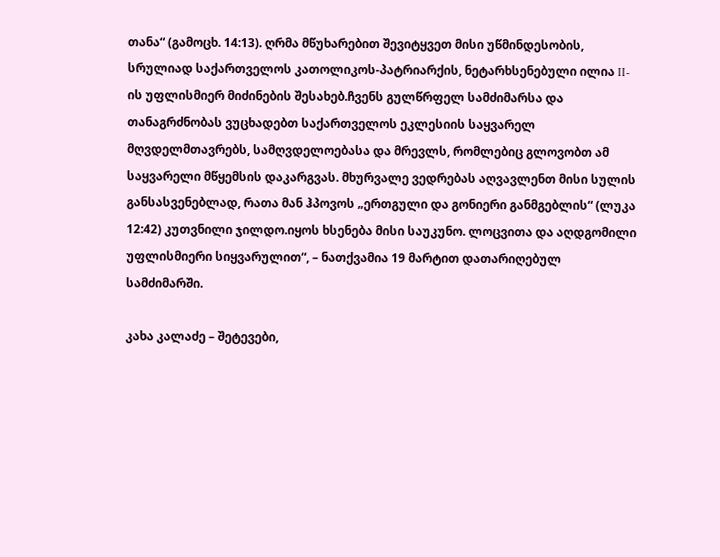თანა“ (გამოცხ. 14:13). ღრმა მწუხარებით შევიტყვეთ მისი უწმინდესობის, სრულიად საქართველოს კათოლიკოს-პატრიარქის, ნეტარხსენებული ილია II-ის უფლისმიერ მიძინების შესახებ.ჩვენს გულწრფელ სამძიმარსა და თანაგრძნობას ვუცხადებთ საქართველოს ეკლესიის საყვარელ მღვდელმთავრებს, სამღვდელოებასა და მრევლს, რომლებიც გლოვობთ ამ საყვარელი მწყემსის დაკარგვას. მხურვალე ვედრებას აღვავლენთ მისი სულის განსასვენებლად, რათა მან ჰპოვოს „ერთგული და გონიერი განმგებლის“ (ლუკა 12:42) კუთვნილი ჯილდო.იყოს ხსენება მისი საუკუნო. ლოცვითა და აღდგომილი უფლისმიერი სიყვარულით“, – ნათქვამია 19 მარტით დათარიღებულ სამძიმარში.

კახა კალაძე – შეტევები,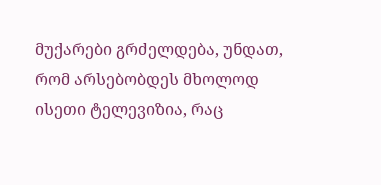მუქარები გრძელდება, უნდათ, რომ არსებობდეს მხოლოდ ისეთი ტელევიზია, რაც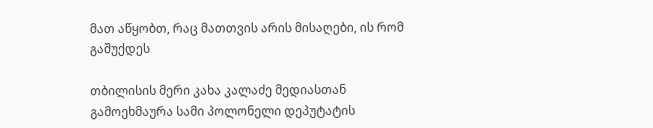მათ აწყობთ, რაც მათთვის არის მისაღები, ის რომ გაშუქდეს

თბილისის მერი კახა კალაძე მედიასთან გამოეხმაურა სამი პოლონელი დეპუტატის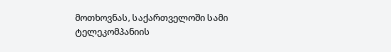მოთხოვნას, საქართველოში სამი ტელეკომპანიის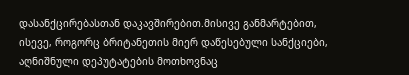დასანქცირებასთან დაკავშირებით.მისივე განმარტებით, ისევე, როგორც ბრიტანეთის მიერ დაწესებული სანქციები, აღნიშნული დეპუტატების მოთხოვნაც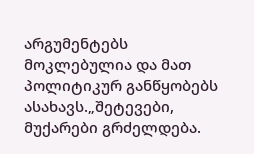არგუმენტებს მოკლებულია და მათ პოლიტიკურ განწყობებს ასახავს.„შეტევები, მუქარები გრძელდება.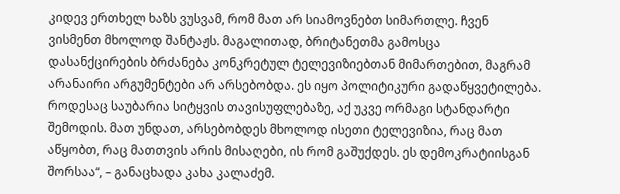კიდევ ერთხელ ხაზს ვუსვამ, რომ მათ არ სიამოვნებთ სიმართლე. ჩვენ ვისმენთ მხოლოდ შანტაჟს. მაგალითად, ბრიტანეთმა გამოსცა დასანქცირების ბრძანება კონკრეტულ ტელევიზიებთან მიმართებით, მაგრამ არანაირი არგუმენტები არ არსებობდა. ეს იყო პოლიტიკური გადაწყვეტილება. როდესაც საუბარია სიტყვის თავისუფლებაზე, აქ უკვე ორმაგი სტანდარტი შემოდის. მათ უნდათ, არსებობდეს მხოლოდ ისეთი ტელევიზია, რაც მათ აწყობთ, რაც მათთვის არის მისაღები, ის რომ გაშუქდეს. ეს დემოკრატიისგან შორსაა“, – განაცხადა კახა კალაძემ.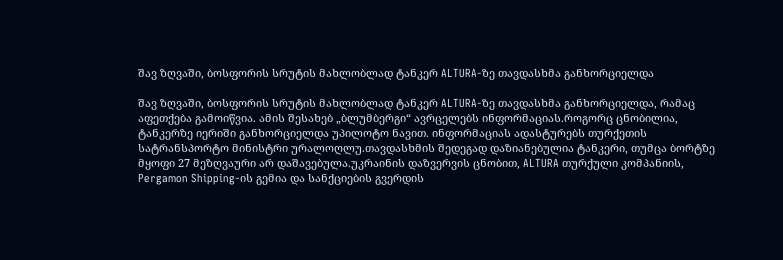შავ ზღვაში, ბოსფორის სრუტის მახლობლად ტანკერ ALTURA-ზე თავდასხმა განხორციელდა

შავ ზღვაში, ბოსფორის სრუტის მახლობლად ტანკერ ALTURA-ზე თავდასხმა განხორციელდა, რამაც აფეთქება გამოიწვია. ამის შესახებ „ბლუმბერგი“ ავრცელებს ინფორმაციას.როგორც ცნობილია, ტანკერზე იერიში განხორციელდა უპილოტო ნავით. ინფორმაციას ადასტურებს თურქეთის სატრანსპორტო მინისტრი ურალოღლუ.თავდასხმის შედეგად დაზიანებულია ტანკერი, თუმცა ბორტზე მყოფი 27 მეზღვაური არ დაშავებულა.უკრაინის დაზვერვის ცნობით, ALTURA თურქული კომპანიის, Pergamon Shipping-ის გემია და სანქციების გვერდის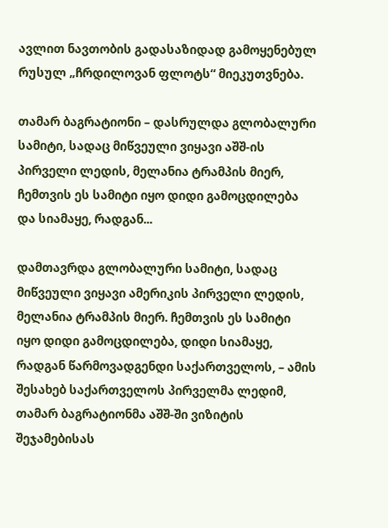ავლით ნავთობის გადასაზიდად გამოყენებულ რუსულ „ჩრდილოვან ფლოტს“ მიეკუთვნება.

თამარ ბაგრატიონი – დასრულდა გლობალური სამიტი, სადაც მიწვეული ვიყავი აშშ-ის პირველი ლედის, მელანია ტრამპის მიერ, ჩემთვის ეს სამიტი იყო დიდი გამოცდილება და სიამაყე, რადგან...

დამთავრდა გლობალური სამიტი, სადაც მიწვეული ვიყავი ამერიკის პირველი ლედის, მელანია ტრამპის მიერ. ჩემთვის ეს სამიტი იყო დიდი გამოცდილება, დიდი სიამაყე, რადგან წარმოვადგენდი საქართველოს, – ამის შესახებ საქართველოს პირველმა ლედიმ, თამარ ბაგრატიონმა აშშ-ში ვიზიტის შეჯამებისას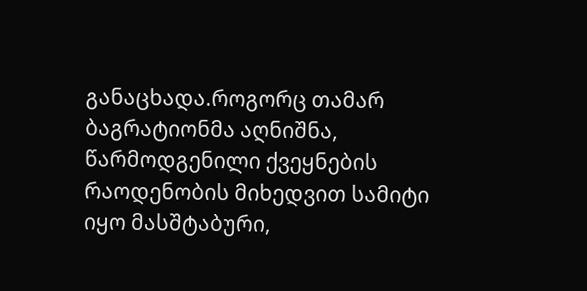განაცხადა.როგორც თამარ ბაგრატიონმა აღნიშნა, წარმოდგენილი ქვეყნების რაოდენობის მიხედვით სამიტი იყო მასშტაბური,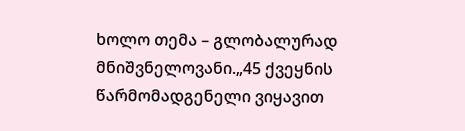ხოლო თემა – გლობალურად მნიშვნელოვანი.„45 ქვეყნის წარმომადგენელი ვიყავით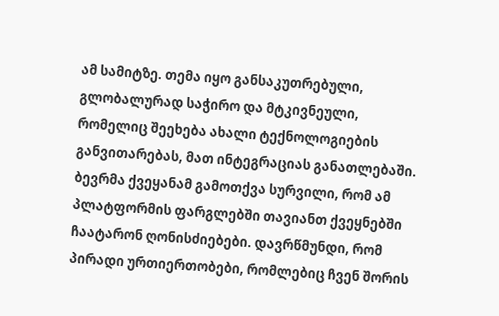ამ სამიტზე. თემა იყო განსაკუთრებული, გლობალურად საჭირო და მტკივნეული, რომელიც შეეხება ახალი ტექნოლოგიების განვითარებას, მათ ინტეგრაციას განათლებაში. ბევრმა ქვეყანამ გამოთქვა სურვილი, რომ ამ პლატფორმის ფარგლებში თავიანთ ქვეყნებში ჩაატარონ ღონისძიებები. დავრწმუნდი, რომ პირადი ურთიერთობები, რომლებიც ჩვენ შორის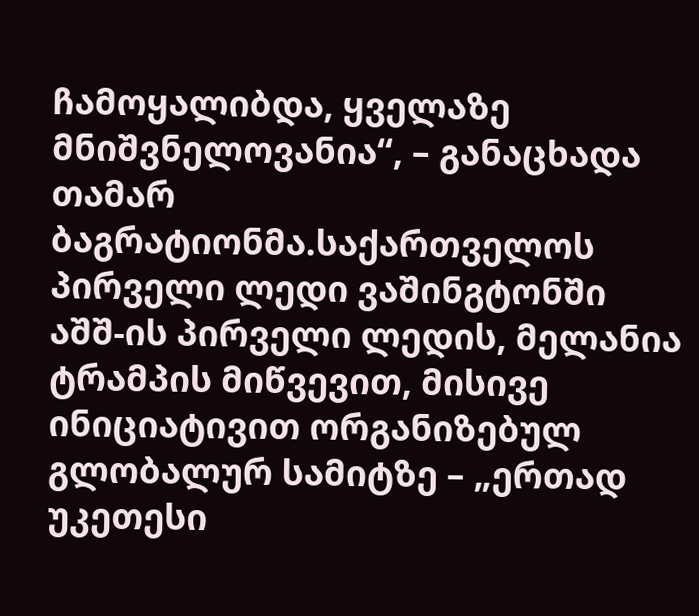ჩამოყალიბდა, ყველაზე მნიშვნელოვანია“, – განაცხადა თამარ ბაგრატიონმა.საქართველოს პირველი ლედი ვაშინგტონში აშშ-ის პირველი ლედის, მელანია ტრამპის მიწვევით, მისივე ინიციატივით ორგანიზებულ გლობალურ სამიტზე – „ერთად უკეთესი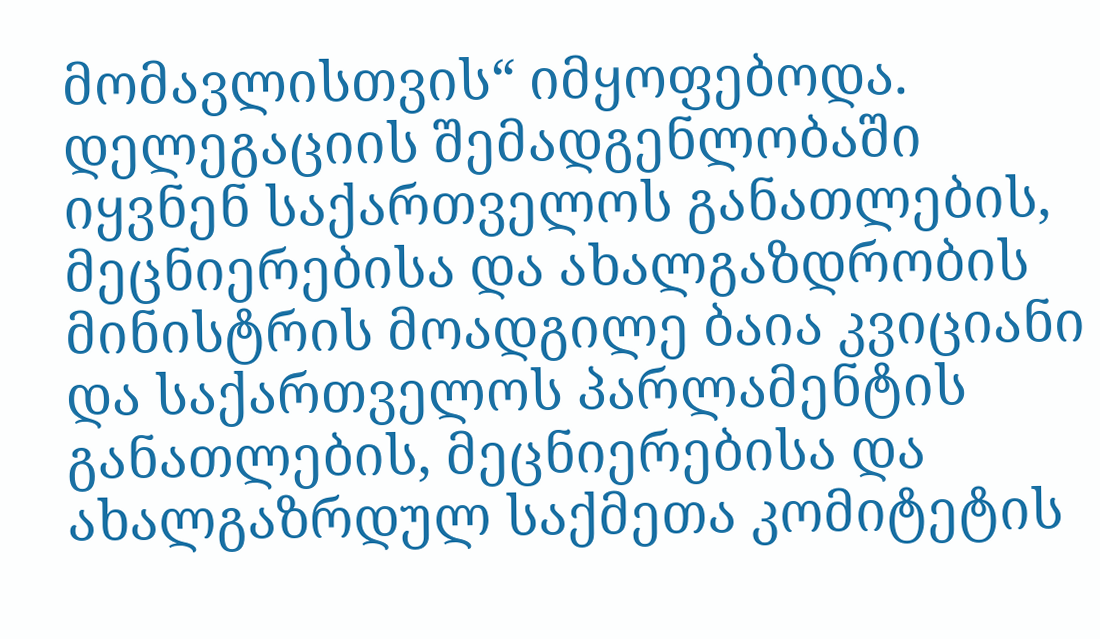მომავლისთვის“ იმყოფებოდა. დელეგაციის შემადგენლობაში იყვნენ საქართველოს განათლების, მეცნიერებისა და ახალგაზდრობის მინისტრის მოადგილე ბაია კვიციანი და საქართველოს პარლამენტის განათლების, მეცნიერებისა და ახალგაზრდულ საქმეთა კომიტეტის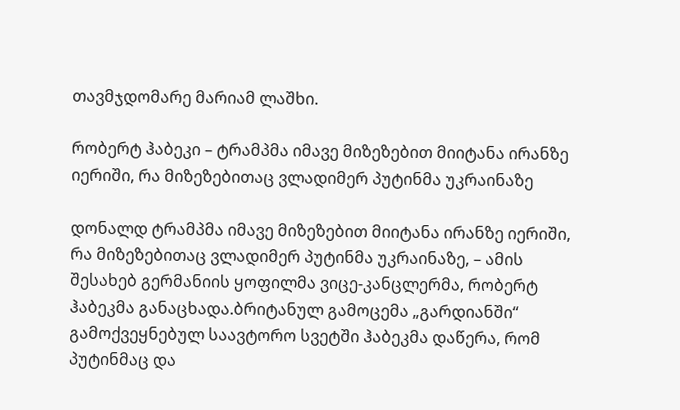თავმჯდომარე მარიამ ლაშხი.

რობერტ ჰაბეკი – ტრამპმა იმავე მიზეზებით მიიტანა ირანზე იერიში, რა მიზეზებითაც ვლადიმერ პუტინმა უკრაინაზე

დონალდ ტრამპმა იმავე მიზეზებით მიიტანა ირანზე იერიში, რა მიზეზებითაც ვლადიმერ პუტინმა უკრაინაზე, – ამის შესახებ გერმანიის ყოფილმა ვიცე-კანცლერმა, რობერტ ჰაბეკმა განაცხადა.ბრიტანულ გამოცემა „გარდიანში“ გამოქვეყნებულ საავტორო სვეტში ჰაბეკმა დაწერა, რომ პუტინმაც და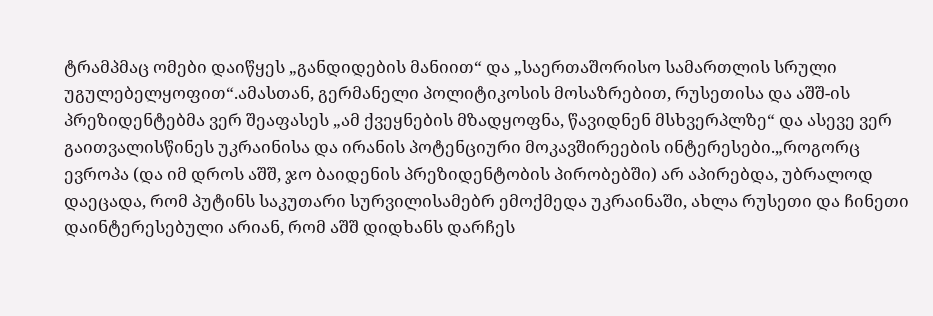ტრამპმაც ომები დაიწყეს „განდიდების მანიით“ და „საერთაშორისო სამართლის სრული უგულებელყოფით“.ამასთან, გერმანელი პოლიტიკოსის მოსაზრებით, რუსეთისა და აშშ-ის პრეზიდენტებმა ვერ შეაფასეს „ამ ქვეყნების მზადყოფნა, წავიდნენ მსხვერპლზე“ და ასევე ვერ გაითვალისწინეს უკრაინისა და ირანის პოტენციური მოკავშირეების ინტერესები.„როგორც ევროპა (და იმ დროს აშშ, ჯო ბაიდენის პრეზიდენტობის პირობებში) არ აპირებდა, უბრალოდ დაეცადა, რომ პუტინს საკუთარი სურვილისამებრ ემოქმედა უკრაინაში, ახლა რუსეთი და ჩინეთი დაინტერესებული არიან, რომ აშშ დიდხანს დარჩეს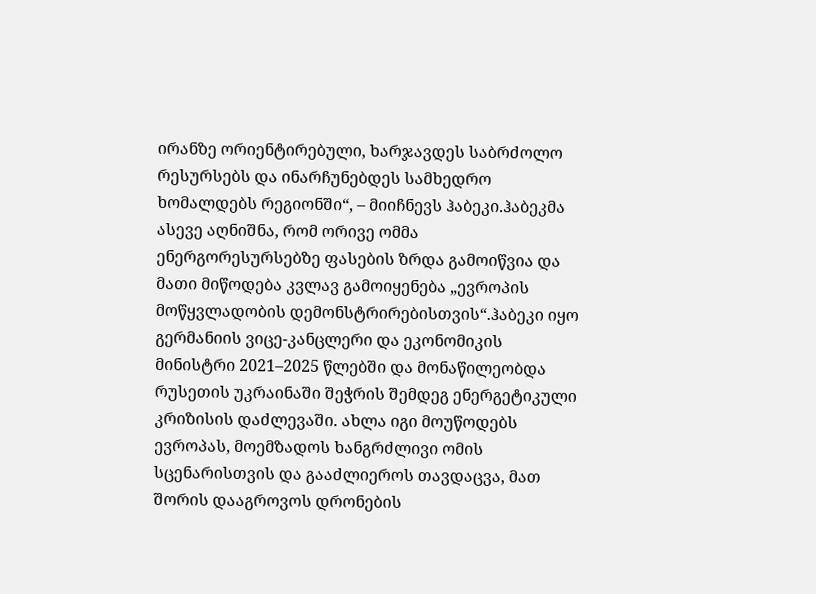ირანზე ორიენტირებული, ხარჯავდეს საბრძოლო რესურსებს და ინარჩუნებდეს სამხედრო ხომალდებს რეგიონში“, – მიიჩნევს ჰაბეკი.ჰაბეკმა ასევე აღნიშნა, რომ ორივე ომმა ენერგორესურსებზე ფასების ზრდა გამოიწვია და მათი მიწოდება კვლავ გამოიყენება „ევროპის მოწყვლადობის დემონსტრირებისთვის“.ჰაბეკი იყო გერმანიის ვიცე-კანცლერი და ეკონომიკის მინისტრი 2021–2025 წლებში და მონაწილეობდა რუსეთის უკრაინაში შეჭრის შემდეგ ენერგეტიკული კრიზისის დაძლევაში. ახლა იგი მოუწოდებს ევროპას, მოემზადოს ხანგრძლივი ომის სცენარისთვის და გააძლიეროს თავდაცვა, მათ შორის დააგროვოს დრონების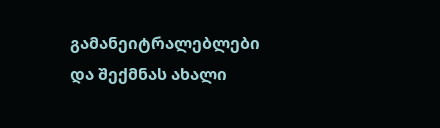გამანეიტრალებლები და შექმნას ახალი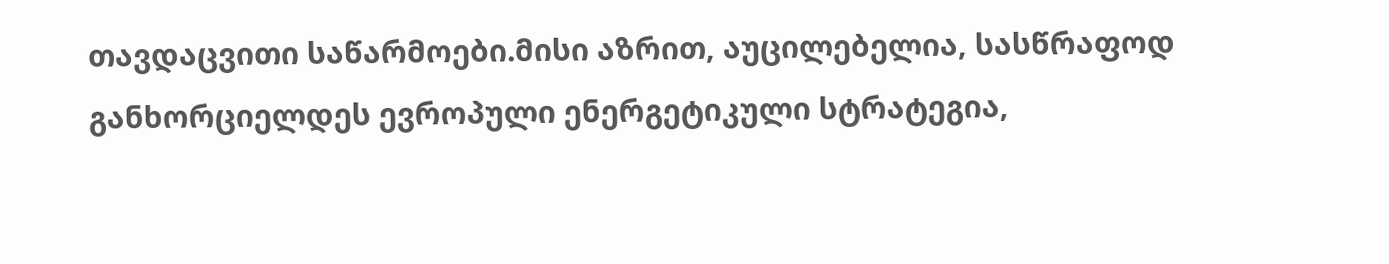თავდაცვითი საწარმოები.მისი აზრით, აუცილებელია, სასწრაფოდ განხორციელდეს ევროპული ენერგეტიკული სტრატეგია,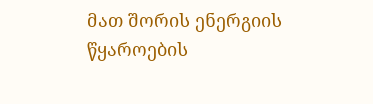მათ შორის ენერგიის წყაროების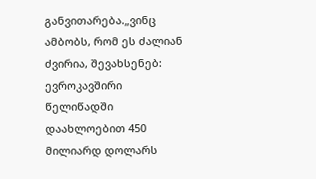განვითარება.„ვინც ამბობს, რომ ეს ძალიან ძვირია, შევახსენებ: ევროკავშირი წელიწადში დაახლოებით 450 მილიარდ დოლარს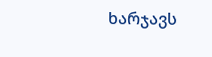ხარჯავს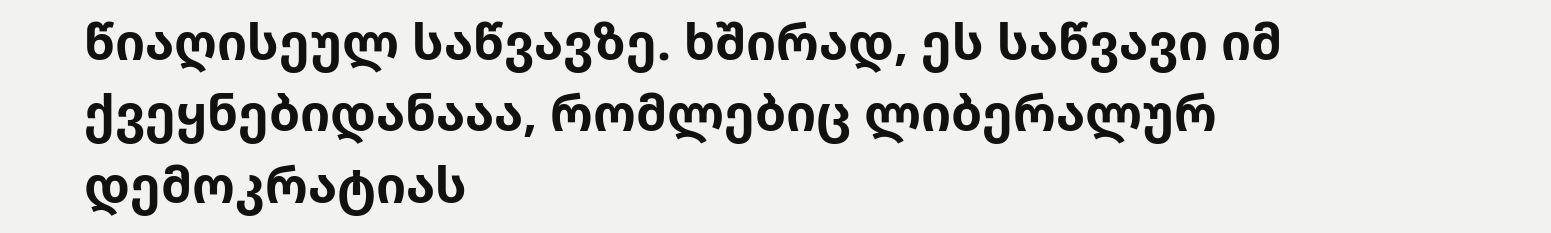წიაღისეულ საწვავზე. ხშირად, ეს საწვავი იმ ქვეყნებიდანააა, რომლებიც ლიბერალურ დემოკრატიას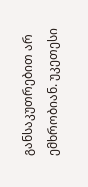განსაკუთრებით არ ემხრობიან. უკეთესი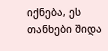იქნება, ეს თანხები შიდა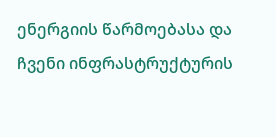ენერგიის წარმოებასა და ჩვენი ინფრასტრუქტურის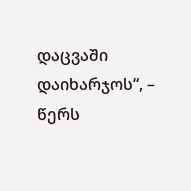დაცვაში დაიხარჯოს“, – წერს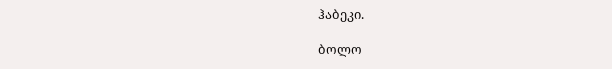ჰაბეკი.

ბოლო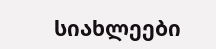სიახლეები